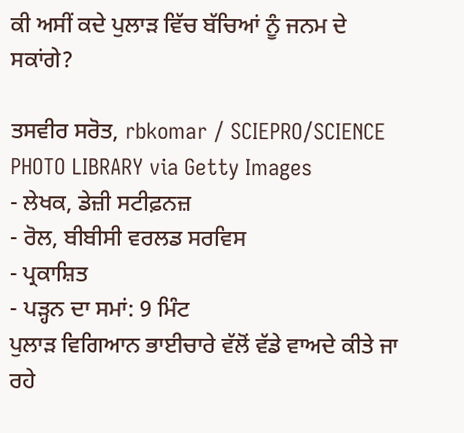ਕੀ ਅਸੀਂ ਕਦੇ ਪੁਲਾੜ ਵਿੱਚ ਬੱਚਿਆਂ ਨੂੰ ਜਨਮ ਦੇ ਸਕਾਂਗੇ?

ਤਸਵੀਰ ਸਰੋਤ, rbkomar / SCIEPRO/SCIENCE PHOTO LIBRARY via Getty Images
- ਲੇਖਕ, ਡੇਜ਼ੀ ਸਟੀਫ਼ਨਜ਼
- ਰੋਲ, ਬੀਬੀਸੀ ਵਰਲਡ ਸਰਵਿਸ
- ਪ੍ਰਕਾਸ਼ਿਤ
- ਪੜ੍ਹਨ ਦਾ ਸਮਾਂ: 9 ਮਿੰਟ
ਪੁਲਾੜ ਵਿਗਿਆਨ ਭਾਈਚਾਰੇ ਵੱਲੋਂ ਵੱਡੇ ਵਾਅਦੇ ਕੀਤੇ ਜਾ ਰਹੇ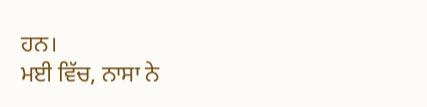ਹਨ।
ਮਈ ਵਿੱਚ, ਨਾਸਾ ਨੇ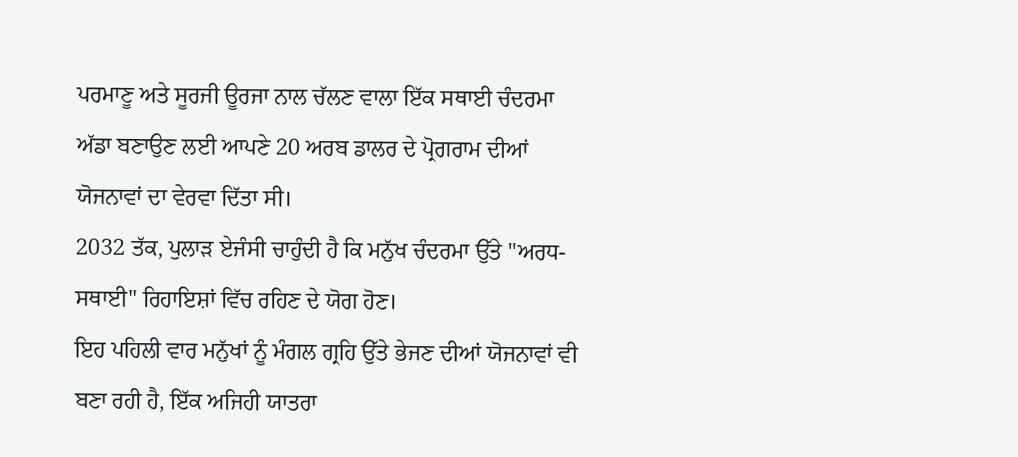ਪਰਮਾਣੂ ਅਤੇ ਸੂਰਜੀ ਊਰਜਾ ਨਾਲ ਚੱਲਣ ਵਾਲਾ ਇੱਕ ਸਥਾਈ ਚੰਦਰਮਾ ਅੱਡਾ ਬਣਾਉਣ ਲਈ ਆਪਣੇ 20 ਅਰਬ ਡਾਲਰ ਦੇ ਪ੍ਰੋਗਰਾਮ ਦੀਆਂ ਯੋਜਨਾਵਾਂ ਦਾ ਵੇਰਵਾ ਦਿੱਤਾ ਸੀ।
2032 ਤੱਕ, ਪੁਲਾੜ ਏਜੰਸੀ ਚਾਹੁੰਦੀ ਹੈ ਕਿ ਮਨੁੱਖ ਚੰਦਰਮਾ ਉੱਤੇ "ਅਰਧ-ਸਥਾਈ" ਰਿਹਾਇਸ਼ਾਂ ਵਿੱਚ ਰਹਿਣ ਦੇ ਯੋਗ ਹੋਣ।
ਇਹ ਪਹਿਲੀ ਵਾਰ ਮਨੁੱਖਾਂ ਨੂੰ ਮੰਗਲ ਗ੍ਰਹਿ ਉੱਤੇ ਭੇਜਣ ਦੀਆਂ ਯੋਜਨਾਵਾਂ ਵੀ ਬਣਾ ਰਹੀ ਹੈ, ਇੱਕ ਅਜਿਹੀ ਯਾਤਰਾ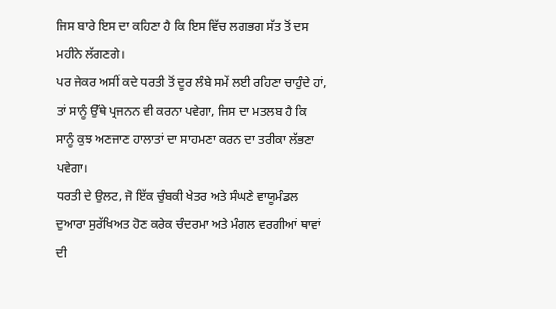ਜਿਸ ਬਾਰੇ ਇਸ ਦਾ ਕਹਿਣਾ ਹੈ ਕਿ ਇਸ ਵਿੱਚ ਲਗਭਗ ਸੱਤ ਤੋਂ ਦਸ ਮਹੀਨੇ ਲੱਗਣਗੇ।
ਪਰ ਜੇਕਰ ਅਸੀਂ ਕਦੇ ਧਰਤੀ ਤੋਂ ਦੂਰ ਲੰਬੇ ਸਮੇਂ ਲਈ ਰਹਿਣਾ ਚਾਹੁੰਦੇ ਹਾਂ, ਤਾਂ ਸਾਨੂੰ ਉੱਥੇ ਪ੍ਰਜਨਨ ਵੀ ਕਰਨਾ ਪਵੇਗਾ, ਜਿਸ ਦਾ ਮਤਲਬ ਹੈ ਕਿ ਸਾਨੂੰ ਕੁਝ ਅਣਜਾਣ ਹਾਲਾਤਾਂ ਦਾ ਸਾਹਮਣਾ ਕਰਨ ਦਾ ਤਰੀਕਾ ਲੱਭਣਾ ਪਵੇਗਾ।
ਧਰਤੀ ਦੇ ਉਲਟ, ਜੋ ਇੱਕ ਚੁੰਬਕੀ ਖੇਤਰ ਅਤੇ ਸੰਘਣੇ ਵਾਯੂਮੰਡਲ ਦੁਆਰਾ ਸੁਰੱਖਿਅਤ ਹੋਣ ਕਰੇਕ ਚੰਦਰਮਾ ਅਤੇ ਮੰਗਲ ਵਰਗੀਆਂ ਥਾਵਾਂ ਦੀ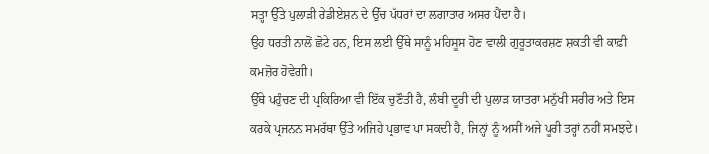ਸਤ੍ਹਾ ਉੱਤੇ ਪੁਲਾੜੀ ਰੇਡੀਏਸ਼ਨ ਦੇ ਉੱਚ ਪੱਧਰਾਂ ਦਾ ਲਗਾਤਾਰ ਅਸਰ ਪੈਂਦਾ ਹੈ।
ਉਹ ਧਰਤੀ ਨਾਲੋਂ ਛੋਟੇ ਹਨ, ਇਸ ਲਈ ਉੱਥੇ ਸਾਨੂੰ ਮਹਿਸੂਸ ਹੋਣ ਵਾਲੀ ਗੁਰੂਤਾਕਰਸ਼ਣ ਸ਼ਕਤੀ ਵੀ ਕਾਫ਼ੀ ਕਮਜ਼ੋਰ ਹੋਵੇਗੀ।
ਉੱਥੇ ਪਹੁੰਚਣ ਦੀ ਪ੍ਰਕਿਰਿਆ ਵੀ ਇੱਕ ਚੁਣੌਤੀ ਹੈ, ਲੰਬੀ ਦੂਰੀ ਦੀ ਪੁਲਾੜ ਯਾਤਰਾ ਮਨੁੱਖੀ ਸਰੀਰ ਅਤੇ ਇਸ ਕਰਕੇ ਪ੍ਰਜਨਨ ਸਮਰੱਥਾ ਉੱਤੇ ਅਜਿਹੇ ਪ੍ਰਭਾਵ ਪਾ ਸਕਦੀ ਹੈ, ਜਿਨ੍ਹਾਂ ਨੂੰ ਅਸੀਂ ਅਜੇ ਪੂਰੀ ਤਰ੍ਹਾਂ ਨਹੀਂ ਸਮਝਦੇ।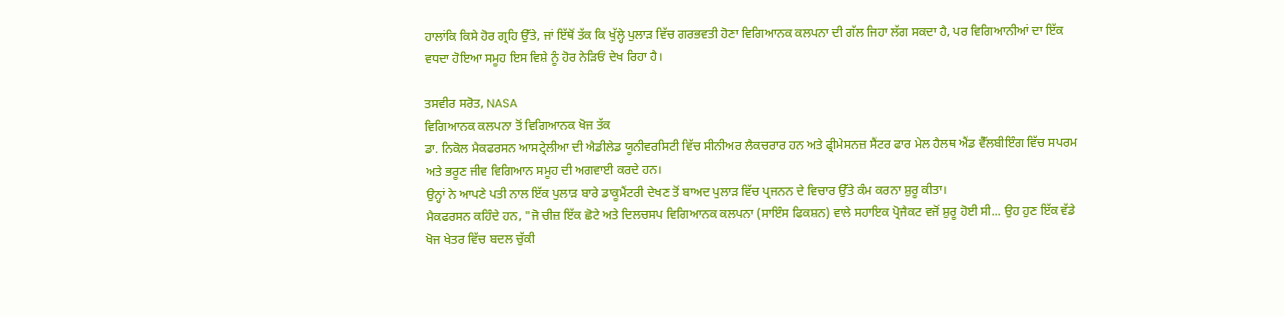ਹਾਲਾਂਕਿ ਕਿਸੇ ਹੋਰ ਗ੍ਰਹਿ ਉੱਤੇ, ਜਾਂ ਇੱਥੋਂ ਤੱਕ ਕਿ ਖੁੱਲ੍ਹੇ ਪੁਲਾੜ ਵਿੱਚ ਗਰਭਵਤੀ ਹੋਣਾ ਵਿਗਿਆਨਕ ਕਲਪਨਾ ਦੀ ਗੱਲ ਜਿਹਾ ਲੱਗ ਸਕਦਾ ਹੈ, ਪਰ ਵਿਗਿਆਨੀਆਂ ਦਾ ਇੱਕ ਵਧਦਾ ਹੋਇਆ ਸਮੂਹ ਇਸ ਵਿਸ਼ੇ ਨੂੰ ਹੋਰ ਨੇੜਿਓਂ ਦੇਖ ਰਿਹਾ ਹੈ।

ਤਸਵੀਰ ਸਰੋਤ, NASA
ਵਿਗਿਆਨਕ ਕਲਪਨਾ ਤੋਂ ਵਿਗਿਆਨਕ ਖੋਜ ਤੱਕ
ਡਾ. ਨਿਕੋਲ ਮੈਕਫਰਸਨ ਆਸਟ੍ਰੇਲੀਆ ਦੀ ਐਡੀਲੇਡ ਯੂਨੀਵਰਸਿਟੀ ਵਿੱਚ ਸੀਨੀਅਰ ਲੈਕਚਰਾਰ ਹਨ ਅਤੇ ਫ੍ਰੀਮੇਸਨਜ਼ ਸੈਂਟਰ ਫਾਰ ਮੇਲ ਹੈਲਥ ਐਂਡ ਵੈੱਲਬੀਇੰਗ ਵਿੱਚ ਸਪਰਮ ਅਤੇ ਭਰੂਣ ਜੀਵ ਵਿਗਿਆਨ ਸਮੂਹ ਦੀ ਅਗਵਾਈ ਕਰਦੇ ਹਨ।
ਉਨ੍ਹਾਂ ਨੇ ਆਪਣੇ ਪਤੀ ਨਾਲ ਇੱਕ ਪੁਲਾੜ ਬਾਰੇ ਡਾਕੂਮੈਂਟਰੀ ਦੇਖਣ ਤੋਂ ਬਾਅਦ ਪੁਲਾੜ ਵਿੱਚ ਪ੍ਰਜਨਨ ਦੇ ਵਿਚਾਰ ਉੱਤੇ ਕੰਮ ਕਰਨਾ ਸ਼ੁਰੂ ਕੀਤਾ।
ਮੈਕਫਰਸਨ ਕਹਿੰਦੇ ਹਨ, "ਜੋ ਚੀਜ਼ ਇੱਕ ਛੋਟੇ ਅਤੇ ਦਿਲਚਸਪ ਵਿਗਿਆਨਕ ਕਲਪਨਾ (ਸਾਇੰਸ ਫਿਕਸ਼ਨ) ਵਾਲੇ ਸਹਾਇਕ ਪ੍ਰੋਜੈਕਟ ਵਜੋਂ ਸ਼ੁਰੂ ਹੋਈ ਸੀ... ਉਹ ਹੁਣ ਇੱਕ ਵੱਡੇ ਖੋਜ ਖੇਤਰ ਵਿੱਚ ਬਦਲ ਚੁੱਕੀ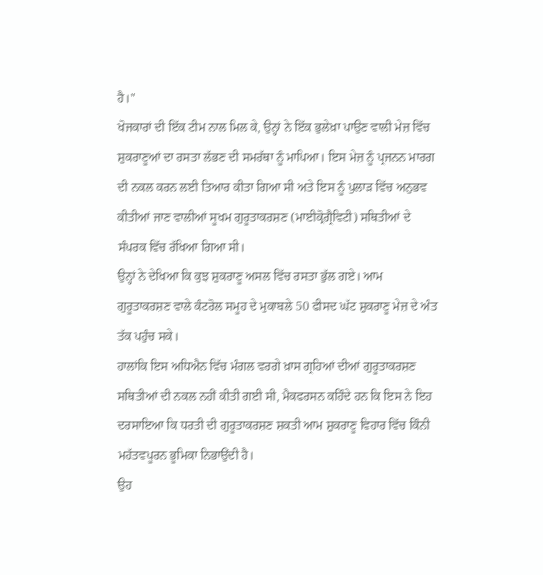ਹੈ।"
ਖੋਜਕਾਰਾਂ ਦੀ ਇੱਕ ਟੀਮ ਨਾਲ ਮਿਲ ਕੇ, ਉਨ੍ਹਾਂ ਨੇ ਇੱਕ ਭੁਲੇਖ਼ਾ ਪਾਉਣ ਵਾਲੀ ਮੇਜ਼ ਵਿੱਚ ਸ਼ੁਕਰਾਣੂਆਂ ਦਾ ਰਸਤਾ ਲੱਭਣ ਦੀ ਸਮਰੱਥਾ ਨੂੰ ਮਾਪਿਆ। ਇਸ ਮੇਜ਼ ਨੂੰ ਪ੍ਰਜਨਨ ਮਾਰਗ ਦੀ ਨਕਲ ਕਰਨ ਲਈ ਤਿਆਰ ਕੀਤਾ ਗਿਆ ਸੀ ਅਤੇ ਇਸ ਨੂੰ ਪੁਲਾੜ ਵਿੱਚ ਅਨੁਭਵ ਕੀਤੀਆਂ ਜਾਣ ਵਾਲੀਆਂ ਸੂਖਮ ਗੁਰੂਤਾਕਰਸ਼ਣ (ਮਾਈਕ੍ਰੋਗ੍ਰੈਵਿਟੀ) ਸਥਿਤੀਆਂ ਦੇ ਸੰਪਰਕ ਵਿੱਚ ਰੱਖਿਆ ਗਿਆ ਸੀ।
ਉਨ੍ਹਾਂ ਨੇ ਦੇਖਿਆ ਕਿ ਕੁਝ ਸ਼ੁਕਰਾਣੂ ਅਸਲ ਵਿੱਚ ਰਸਤਾ ਭੁੱਲ ਗਏ। ਆਮ ਗੁਰੂਤਾਕਰਸ਼ਣ ਵਾਲੇ ਕੰਟਰੋਲ ਸਮੂਹ ਦੇ ਮੁਕਾਬਲੇ 50 ਫੀਸਦ ਘੱਟ ਸ਼ੁਕਰਾਣੂ ਮੇਜ਼ ਦੇ ਅੰਤ ਤੱਕ ਪਹੁੰਚ ਸਕੇ।
ਹਾਲਾਂਕਿ ਇਸ ਅਧਿਐਨ ਵਿੱਚ ਮੰਗਲ ਵਰਗੇ ਖ਼ਾਸ ਗ੍ਰਹਿਆਂ ਦੀਆਂ ਗੁਰੂਤਾਕਰਸ਼ਣ ਸਥਿਤੀਆਂ ਦੀ ਨਕਲ ਨਹੀਂ ਕੀਤੀ ਗਈ ਸੀ, ਮੈਕਫਰਸਨ ਕਹਿੰਦੇ ਹਨ ਕਿ ਇਸ ਨੇ ਇਹ ਦਰਸਾਇਆ ਕਿ ਧਰਤੀ ਦੀ ਗੁਰੂਤਾਕਰਸ਼ਣ ਸ਼ਕਤੀ ਆਮ ਸ਼ੁਕਰਾਣੂ ਵਿਹਾਰ ਵਿੱਚ ਕਿੰਨੀ ਮਹੱਤਵਪੂਰਨ ਭੂਮਿਕਾ ਨਿਭਾਉਂਦੀ ਹੈ।
ਉਹ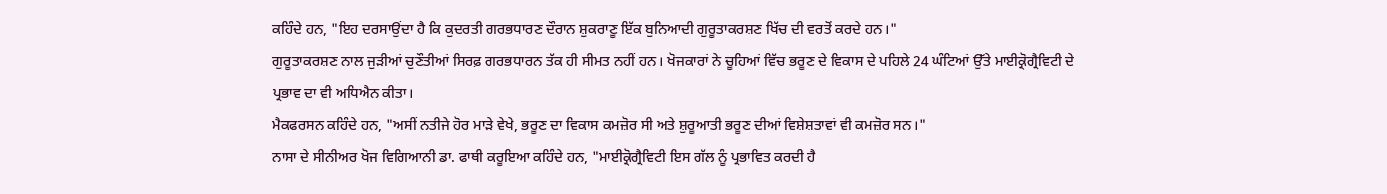ਕਹਿੰਦੇ ਹਨ, "ਇਹ ਦਰਸਾਉਂਦਾ ਹੈ ਕਿ ਕੁਦਰਤੀ ਗਰਭਧਾਰਣ ਦੌਰਾਨ ਸ਼ੁਕਰਾਣੂ ਇੱਕ ਬੁਨਿਆਦੀ ਗੁਰੂਤਾਕਰਸ਼ਣ ਖਿੱਚ ਦੀ ਵਰਤੋਂ ਕਰਦੇ ਹਨ।"
ਗੁਰੂਤਾਕਰਸ਼ਣ ਨਾਲ ਜੁੜੀਆਂ ਚੁਣੌਤੀਆਂ ਸਿਰਫ਼ ਗਰਭਧਾਰਨ ਤੱਕ ਹੀ ਸੀਮਤ ਨਹੀਂ ਹਨ। ਖੋਜਕਾਰਾਂ ਨੇ ਚੂਹਿਆਂ ਵਿੱਚ ਭਰੂਣ ਦੇ ਵਿਕਾਸ ਦੇ ਪਹਿਲੇ 24 ਘੰਟਿਆਂ ਉੱਤੇ ਮਾਈਕ੍ਰੋਗ੍ਰੈਵਿਟੀ ਦੇ ਪ੍ਰਭਾਵ ਦਾ ਵੀ ਅਧਿਐਨ ਕੀਤਾ।
ਮੈਕਫਰਸਨ ਕਹਿੰਦੇ ਹਨ, "ਅਸੀਂ ਨਤੀਜੇ ਹੋਰ ਮਾੜੇ ਵੇਖੇ, ਭਰੂਣ ਦਾ ਵਿਕਾਸ ਕਮਜ਼ੋਰ ਸੀ ਅਤੇ ਸ਼ੁਰੂਆਤੀ ਭਰੂਣ ਦੀਆਂ ਵਿਸ਼ੇਸ਼ਤਾਵਾਂ ਵੀ ਕਮਜ਼ੋਰ ਸਨ।"
ਨਾਸਾ ਦੇ ਸੀਨੀਅਰ ਖੋਜ ਵਿਗਿਆਨੀ ਡਾ. ਫਾਥੀ ਕਰੂਇਆ ਕਹਿੰਦੇ ਹਨ, "ਮਾਈਕ੍ਰੋਗ੍ਰੈਵਿਟੀ ਇਸ ਗੱਲ ਨੂੰ ਪ੍ਰਭਾਵਿਤ ਕਰਦੀ ਹੈ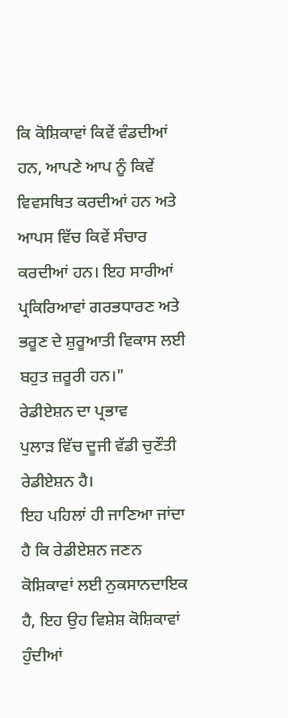ਕਿ ਕੋਸ਼ਿਕਾਵਾਂ ਕਿਵੇਂ ਵੰਡਦੀਆਂ ਹਨ, ਆਪਣੇ ਆਪ ਨੂੰ ਕਿਵੇਂ ਵਿਵਸਥਿਤ ਕਰਦੀਆਂ ਹਨ ਅਤੇ ਆਪਸ ਵਿੱਚ ਕਿਵੇਂ ਸੰਚਾਰ ਕਰਦੀਆਂ ਹਨ। ਇਹ ਸਾਰੀਆਂ ਪ੍ਰਕਿਰਿਆਵਾਂ ਗਰਭਧਾਰਣ ਅਤੇ ਭਰੂਣ ਦੇ ਸ਼ੁਰੂਆਤੀ ਵਿਕਾਸ ਲਈ ਬਹੁਤ ਜ਼ਰੂਰੀ ਹਨ।"
ਰੇਡੀਏਸ਼ਨ ਦਾ ਪ੍ਰਭਾਵ
ਪੁਲਾੜ ਵਿੱਚ ਦੂਜੀ ਵੱਡੀ ਚੁਣੌਤੀ ਰੇਡੀਏਸ਼ਨ ਹੈ।
ਇਹ ਪਹਿਲਾਂ ਹੀ ਜਾਣਿਆ ਜਾਂਦਾ ਹੈ ਕਿ ਰੇਡੀਏਸ਼ਨ ਜਣਨ ਕੋਸ਼ਿਕਾਵਾਂ ਲਈ ਨੁਕਸਾਨਦਾਇਕ ਹੈ, ਇਹ ਉਹ ਵਿਸ਼ੇਸ਼ ਕੋਸ਼ਿਕਾਵਾਂ ਹੁੰਦੀਆਂ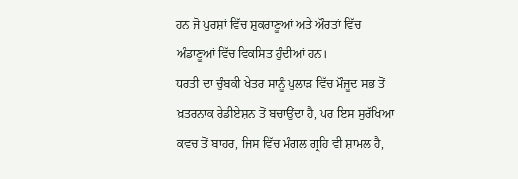ਹਨ ਜੋ ਪੁਰਸ਼ਾਂ ਵਿੱਚ ਸ਼ੁਕਰਾਣੂਆਂ ਅਤੇ ਔਰਤਾਂ ਵਿੱਚ ਅੰਡਾਣੂਆਂ ਵਿੱਚ ਵਿਕਸਿਤ ਹੁੰਦੀਆਂ ਹਨ।
ਧਰਤੀ ਦਾ ਚੁੰਬਕੀ ਖੇਤਰ ਸਾਨੂੰ ਪੁਲਾੜ ਵਿੱਚ ਮੌਜੂਦ ਸਭ ਤੋਂ ਖ਼ਤਰਨਾਕ ਰੇਡੀਏਸ਼ਨ ਤੋਂ ਬਚਾਉਂਦਾ ਹੈ, ਪਰ ਇਸ ਸੁਰੱਖਿਆ ਕਵਚ ਤੋਂ ਬਾਹਰ, ਜਿਸ ਵਿੱਚ ਮੰਗਲ ਗ੍ਰਹਿ ਵੀ ਸ਼ਾਮਲ ਹੈ,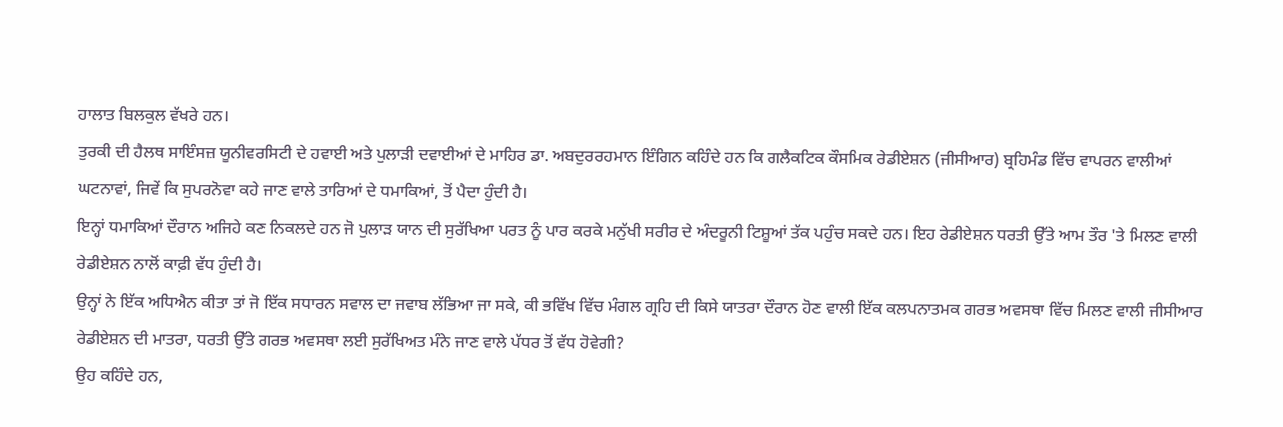ਹਾਲਾਤ ਬਿਲਕੁਲ ਵੱਖਰੇ ਹਨ।
ਤੁਰਕੀ ਦੀ ਹੈਲਥ ਸਾਇੰਸਜ਼ ਯੂਨੀਵਰਸਿਟੀ ਦੇ ਹਵਾਈ ਅਤੇ ਪੁਲਾੜੀ ਦਵਾਈਆਂ ਦੇ ਮਾਹਿਰ ਡਾ. ਅਬਦੁਰਰਹਮਾਨ ਇੰਗਿਨ ਕਹਿੰਦੇ ਹਨ ਕਿ ਗਲੈਕਟਿਕ ਕੌਸਮਿਕ ਰੇਡੀਏਸ਼ਨ (ਜੀਸੀਆਰ) ਬ੍ਰਹਿਮੰਡ ਵਿੱਚ ਵਾਪਰਨ ਵਾਲੀਆਂ ਘਟਨਾਵਾਂ, ਜਿਵੇਂ ਕਿ ਸੁਪਰਨੋਵਾ ਕਹੇ ਜਾਣ ਵਾਲੇ ਤਾਰਿਆਂ ਦੇ ਧਮਾਕਿਆਂ, ਤੋਂ ਪੈਦਾ ਹੁੰਦੀ ਹੈ।
ਇਨ੍ਹਾਂ ਧਮਾਕਿਆਂ ਦੌਰਾਨ ਅਜਿਹੇ ਕਣ ਨਿਕਲਦੇ ਹਨ ਜੋ ਪੁਲਾੜ ਯਾਨ ਦੀ ਸੁਰੱਖਿਆ ਪਰਤ ਨੂੰ ਪਾਰ ਕਰਕੇ ਮਨੁੱਖੀ ਸਰੀਰ ਦੇ ਅੰਦਰੂਨੀ ਟਿਸ਼ੂਆਂ ਤੱਕ ਪਹੁੰਚ ਸਕਦੇ ਹਨ। ਇਹ ਰੇਡੀਏਸ਼ਨ ਧਰਤੀ ਉੱਤੇ ਆਮ ਤੌਰ 'ਤੇ ਮਿਲਣ ਵਾਲੀ ਰੇਡੀਏਸ਼ਨ ਨਾਲੋਂ ਕਾਫ਼ੀ ਵੱਧ ਹੁੰਦੀ ਹੈ।
ਉਨ੍ਹਾਂ ਨੇ ਇੱਕ ਅਧਿਐਨ ਕੀਤਾ ਤਾਂ ਜੋ ਇੱਕ ਸਧਾਰਨ ਸਵਾਲ ਦਾ ਜਵਾਬ ਲੱਭਿਆ ਜਾ ਸਕੇ, ਕੀ ਭਵਿੱਖ ਵਿੱਚ ਮੰਗਲ ਗ੍ਰਹਿ ਦੀ ਕਿਸੇ ਯਾਤਰਾ ਦੌਰਾਨ ਹੋਣ ਵਾਲੀ ਇੱਕ ਕਲਪਨਾਤਮਕ ਗਰਭ ਅਵਸਥਾ ਵਿੱਚ ਮਿਲਣ ਵਾਲੀ ਜੀਸੀਆਰ ਰੇਡੀਏਸ਼ਨ ਦੀ ਮਾਤਰਾ, ਧਰਤੀ ਉੱਤੇ ਗਰਭ ਅਵਸਥਾ ਲਈ ਸੁਰੱਖਿਅਤ ਮੰਨੇ ਜਾਣ ਵਾਲੇ ਪੱਧਰ ਤੋਂ ਵੱਧ ਹੋਵੇਗੀ?
ਉਹ ਕਹਿੰਦੇ ਹਨ,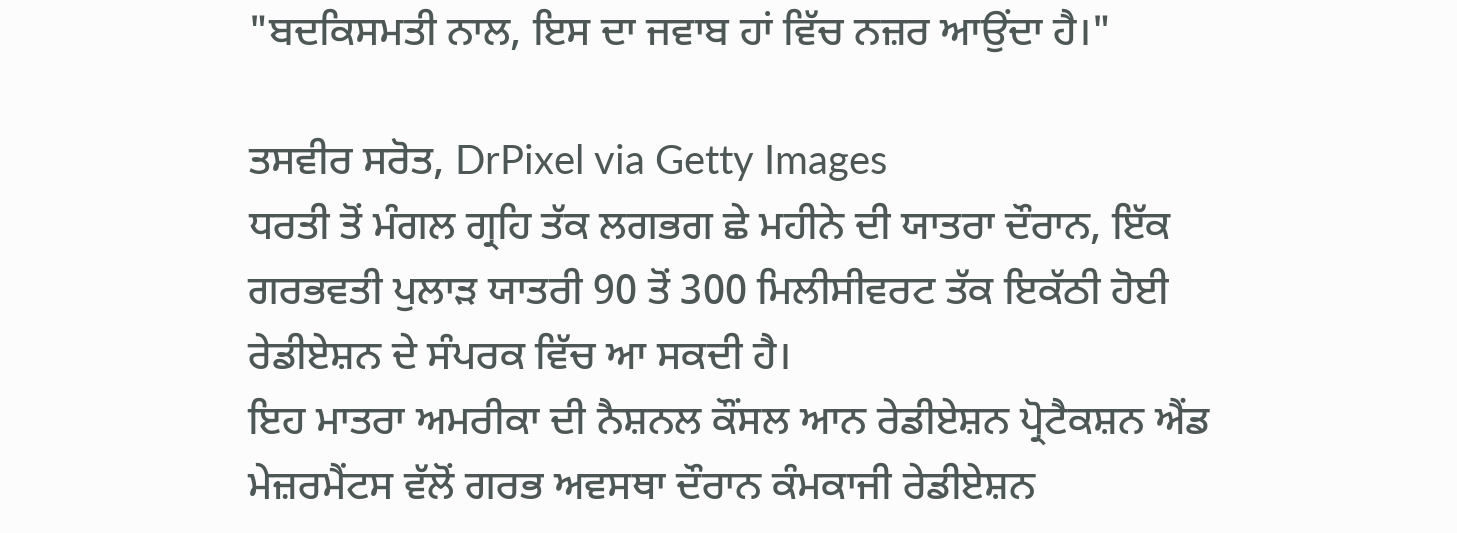"ਬਦਕਿਸਮਤੀ ਨਾਲ, ਇਸ ਦਾ ਜਵਾਬ ਹਾਂ ਵਿੱਚ ਨਜ਼ਰ ਆਉਂਦਾ ਹੈ।"

ਤਸਵੀਰ ਸਰੋਤ, DrPixel via Getty Images
ਧਰਤੀ ਤੋਂ ਮੰਗਲ ਗ੍ਰਹਿ ਤੱਕ ਲਗਭਗ ਛੇ ਮਹੀਨੇ ਦੀ ਯਾਤਰਾ ਦੌਰਾਨ, ਇੱਕ ਗਰਭਵਤੀ ਪੁਲਾੜ ਯਾਤਰੀ 90 ਤੋਂ 300 ਮਿਲੀਸੀਵਰਟ ਤੱਕ ਇਕੱਠੀ ਹੋਈ ਰੇਡੀਏਸ਼ਨ ਦੇ ਸੰਪਰਕ ਵਿੱਚ ਆ ਸਕਦੀ ਹੈ।
ਇਹ ਮਾਤਰਾ ਅਮਰੀਕਾ ਦੀ ਨੈਸ਼ਨਲ ਕੌਂਸਲ ਆਨ ਰੇਡੀਏਸ਼ਨ ਪ੍ਰੋਟੈਕਸ਼ਨ ਐਂਡ ਮੇਜ਼ਰਮੈਂਟਸ ਵੱਲੋਂ ਗਰਭ ਅਵਸਥਾ ਦੌਰਾਨ ਕੰਮਕਾਜੀ ਰੇਡੀਏਸ਼ਨ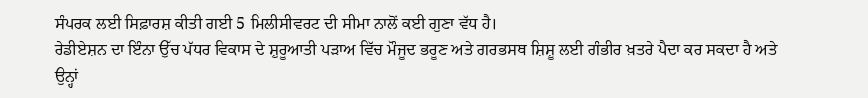ਸੰਪਰਕ ਲਈ ਸਿਫ਼ਾਰਸ਼ ਕੀਤੀ ਗਈ 5 ਮਿਲੀਸੀਵਰਟ ਦੀ ਸੀਮਾ ਨਾਲੋਂ ਕਈ ਗੁਣਾ ਵੱਧ ਹੈ।
ਰੇਡੀਏਸ਼ਨ ਦਾ ਇੰਨਾ ਉੱਚ ਪੱਧਰ ਵਿਕਾਸ ਦੇ ਸ਼ੁਰੂਆਤੀ ਪੜਾਅ ਵਿੱਚ ਮੌਜੂਦ ਭਰੂਣ ਅਤੇ ਗਰਭਸਥ ਸ਼ਿਸ਼ੂ ਲਈ ਗੰਭੀਰ ਖ਼ਤਰੇ ਪੈਦਾ ਕਰ ਸਕਦਾ ਹੈ ਅਤੇ ਉਨ੍ਹਾਂ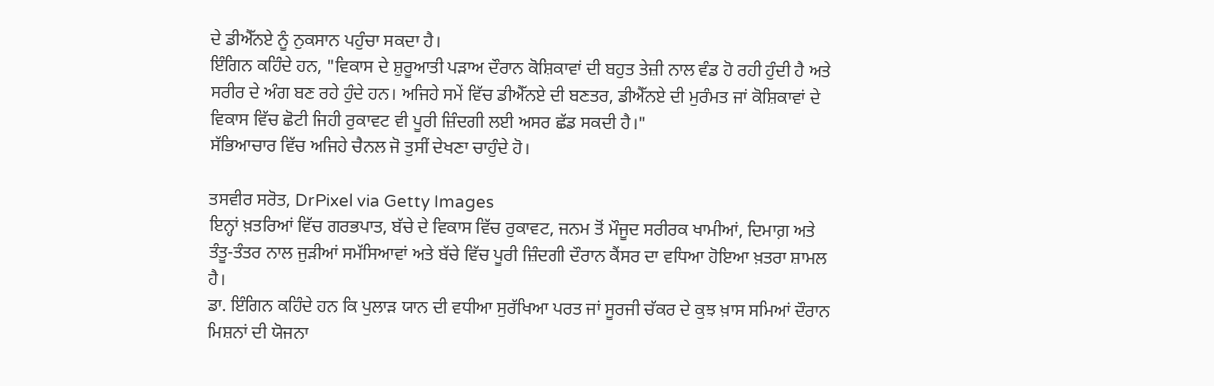ਦੇ ਡੀਐੱਨਏ ਨੂੰ ਨੁਕਸਾਨ ਪਹੁੰਚਾ ਸਕਦਾ ਹੈ।
ਇੰਗਿਨ ਕਹਿੰਦੇ ਹਨ, "ਵਿਕਾਸ ਦੇ ਸ਼ੁਰੂਆਤੀ ਪੜਾਅ ਦੌਰਾਨ ਕੋਸ਼ਿਕਾਵਾਂ ਦੀ ਬਹੁਤ ਤੇਜ਼ੀ ਨਾਲ ਵੰਡ ਹੋ ਰਹੀ ਹੁੰਦੀ ਹੈ ਅਤੇ ਸਰੀਰ ਦੇ ਅੰਗ ਬਣ ਰਹੇ ਹੁੰਦੇ ਹਨ। ਅਜਿਹੇ ਸਮੇਂ ਵਿੱਚ ਡੀਐੱਨਏ ਦੀ ਬਣਤਰ, ਡੀਐੱਨਏ ਦੀ ਮੁਰੰਮਤ ਜਾਂ ਕੋਸ਼ਿਕਾਵਾਂ ਦੇ ਵਿਕਾਸ ਵਿੱਚ ਛੋਟੀ ਜਿਹੀ ਰੁਕਾਵਟ ਵੀ ਪੂਰੀ ਜ਼ਿੰਦਗੀ ਲਈ ਅਸਰ ਛੱਡ ਸਕਦੀ ਹੈ।"
ਸੱਭਿਆਚਾਰ ਵਿੱਚ ਅਜਿਹੇ ਚੈਨਲ ਜੋ ਤੁਸੀਂ ਦੇਖਣਾ ਚਾਹੁੰਦੇ ਹੋ।

ਤਸਵੀਰ ਸਰੋਤ, DrPixel via Getty Images
ਇਨ੍ਹਾਂ ਖ਼ਤਰਿਆਂ ਵਿੱਚ ਗਰਭਪਾਤ, ਬੱਚੇ ਦੇ ਵਿਕਾਸ ਵਿੱਚ ਰੁਕਾਵਟ, ਜਨਮ ਤੋਂ ਮੌਜੂਦ ਸਰੀਰਕ ਖਾਮੀਆਂ, ਦਿਮਾਗ਼ ਅਤੇ ਤੰਤੂ-ਤੰਤਰ ਨਾਲ ਜੁੜੀਆਂ ਸਮੱਸਿਆਵਾਂ ਅਤੇ ਬੱਚੇ ਵਿੱਚ ਪੂਰੀ ਜ਼ਿੰਦਗੀ ਦੌਰਾਨ ਕੈਂਸਰ ਦਾ ਵਧਿਆ ਹੋਇਆ ਖ਼ਤਰਾ ਸ਼ਾਮਲ ਹੈ।
ਡਾ. ਇੰਗਿਨ ਕਹਿੰਦੇ ਹਨ ਕਿ ਪੁਲਾੜ ਯਾਨ ਦੀ ਵਧੀਆ ਸੁਰੱਖਿਆ ਪਰਤ ਜਾਂ ਸੂਰਜੀ ਚੱਕਰ ਦੇ ਕੁਝ ਖ਼ਾਸ ਸਮਿਆਂ ਦੌਰਾਨ ਮਿਸ਼ਨਾਂ ਦੀ ਯੋਜਨਾ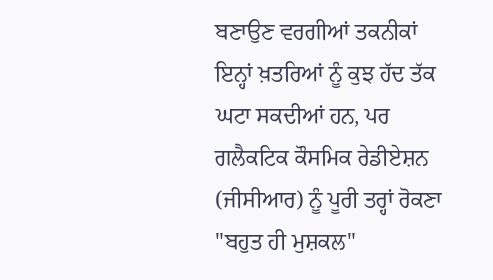ਬਣਾਉਣ ਵਰਗੀਆਂ ਤਕਨੀਕਾਂ ਇਨ੍ਹਾਂ ਖ਼ਤਰਿਆਂ ਨੂੰ ਕੁਝ ਹੱਦ ਤੱਕ ਘਟਾ ਸਕਦੀਆਂ ਹਨ, ਪਰ ਗਲੈਕਟਿਕ ਕੌਸਮਿਕ ਰੇਡੀਏਸ਼ਨ (ਜੀਸੀਆਰ) ਨੂੰ ਪੂਰੀ ਤਰ੍ਹਾਂ ਰੋਕਣਾ "ਬਹੁਤ ਹੀ ਮੁਸ਼ਕਲ"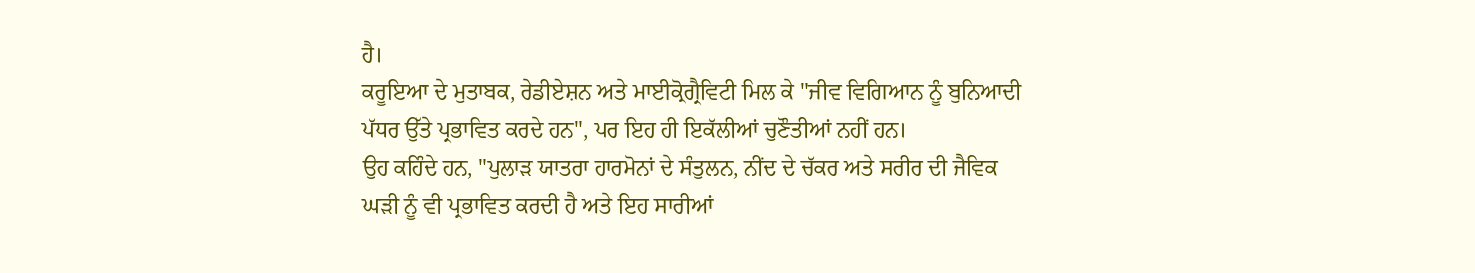ਹੈ।
ਕਰੂਇਆ ਦੇ ਮੁਤਾਬਕ, ਰੇਡੀਏਸ਼ਨ ਅਤੇ ਮਾਈਕ੍ਰੋਗ੍ਰੈਵਿਟੀ ਮਿਲ ਕੇ "ਜੀਵ ਵਿਗਿਆਨ ਨੂੰ ਬੁਨਿਆਦੀ ਪੱਧਰ ਉੱਤੇ ਪ੍ਰਭਾਵਿਤ ਕਰਦੇ ਹਨ", ਪਰ ਇਹ ਹੀ ਇਕੱਲੀਆਂ ਚੁਣੌਤੀਆਂ ਨਹੀਂ ਹਨ।
ਉਹ ਕਹਿੰਦੇ ਹਨ, "ਪੁਲਾੜ ਯਾਤਰਾ ਹਾਰਮੋਨਾਂ ਦੇ ਸੰਤੁਲਨ, ਨੀਂਦ ਦੇ ਚੱਕਰ ਅਤੇ ਸਰੀਰ ਦੀ ਜੈਵਿਕ ਘੜੀ ਨੂੰ ਵੀ ਪ੍ਰਭਾਵਿਤ ਕਰਦੀ ਹੈ ਅਤੇ ਇਹ ਸਾਰੀਆਂ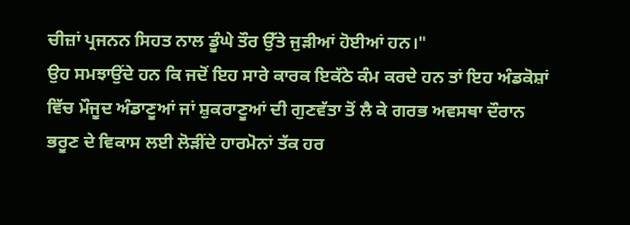ਚੀਜ਼ਾਂ ਪ੍ਰਜਨਨ ਸਿਹਤ ਨਾਲ ਡੂੰਘੇ ਤੌਰ ਉੱਤੇ ਜੁੜੀਆਂ ਹੋਈਆਂ ਹਨ।"
ਉਹ ਸਮਝਾਉਂਦੇ ਹਨ ਕਿ ਜਦੋਂ ਇਹ ਸਾਰੇ ਕਾਰਕ ਇਕੱਠੇ ਕੰਮ ਕਰਦੇ ਹਨ ਤਾਂ ਇਹ ਅੰਡਕੋਸ਼ਾਂ ਵਿੱਚ ਮੌਜੂਦ ਅੰਡਾਣੂਆਂ ਜਾਂ ਸ਼ੁਕਰਾਣੂਆਂ ਦੀ ਗੁਣਵੱਤਾ ਤੋਂ ਲੈ ਕੇ ਗਰਭ ਅਵਸਥਾ ਦੌਰਾਨ ਭਰੂਣ ਦੇ ਵਿਕਾਸ ਲਈ ਲੋੜੀਂਦੇ ਹਾਰਮੋਨਾਂ ਤੱਕ ਹਰ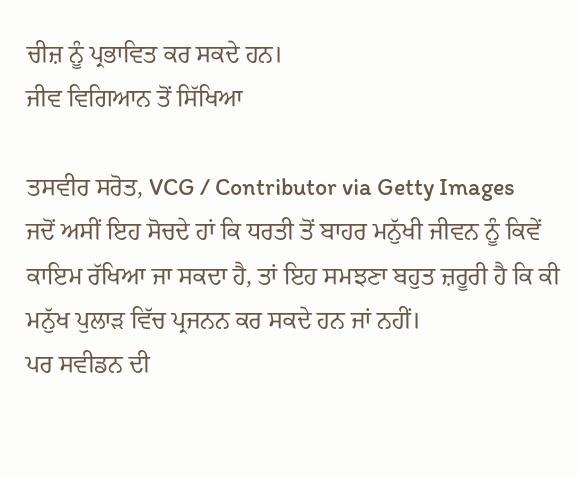ਚੀਜ਼ ਨੂੰ ਪ੍ਰਭਾਵਿਤ ਕਰ ਸਕਦੇ ਹਨ।
ਜੀਵ ਵਿਗਿਆਨ ਤੋਂ ਸਿੱਖਿਆ

ਤਸਵੀਰ ਸਰੋਤ, VCG / Contributor via Getty Images
ਜਦੋਂ ਅਸੀਂ ਇਹ ਸੋਚਦੇ ਹਾਂ ਕਿ ਧਰਤੀ ਤੋਂ ਬਾਹਰ ਮਨੁੱਖੀ ਜੀਵਨ ਨੂੰ ਕਿਵੇਂ ਕਾਇਮ ਰੱਖਿਆ ਜਾ ਸਕਦਾ ਹੈ, ਤਾਂ ਇਹ ਸਮਝਣਾ ਬਹੁਤ ਜ਼ਰੂਰੀ ਹੈ ਕਿ ਕੀ ਮਨੁੱਖ ਪੁਲਾੜ ਵਿੱਚ ਪ੍ਰਜਨਨ ਕਰ ਸਕਦੇ ਹਨ ਜਾਂ ਨਹੀਂ।
ਪਰ ਸਵੀਡਨ ਦੀ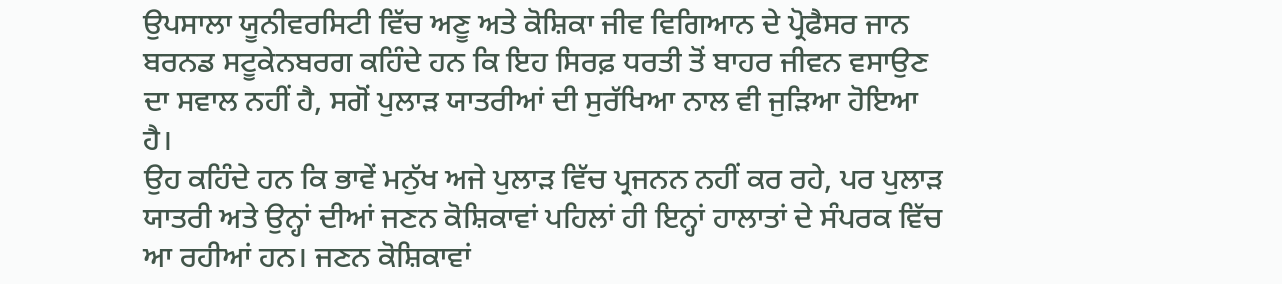ਉਪਸਾਲਾ ਯੂਨੀਵਰਸਿਟੀ ਵਿੱਚ ਅਣੂ ਅਤੇ ਕੋਸ਼ਿਕਾ ਜੀਵ ਵਿਗਿਆਨ ਦੇ ਪ੍ਰੋਫੈਸਰ ਜਾਨ ਬਰਨਡ ਸਟੂਕੇਨਬਰਗ ਕਹਿੰਦੇ ਹਨ ਕਿ ਇਹ ਸਿਰਫ਼ ਧਰਤੀ ਤੋਂ ਬਾਹਰ ਜੀਵਨ ਵਸਾਉਣ ਦਾ ਸਵਾਲ ਨਹੀਂ ਹੈ, ਸਗੋਂ ਪੁਲਾੜ ਯਾਤਰੀਆਂ ਦੀ ਸੁਰੱਖਿਆ ਨਾਲ ਵੀ ਜੁੜਿਆ ਹੋਇਆ ਹੈ।
ਉਹ ਕਹਿੰਦੇ ਹਨ ਕਿ ਭਾਵੇਂ ਮਨੁੱਖ ਅਜੇ ਪੁਲਾੜ ਵਿੱਚ ਪ੍ਰਜਨਨ ਨਹੀਂ ਕਰ ਰਹੇ, ਪਰ ਪੁਲਾੜ ਯਾਤਰੀ ਅਤੇ ਉਨ੍ਹਾਂ ਦੀਆਂ ਜਣਨ ਕੋਸ਼ਿਕਾਵਾਂ ਪਹਿਲਾਂ ਹੀ ਇਨ੍ਹਾਂ ਹਾਲਾਤਾਂ ਦੇ ਸੰਪਰਕ ਵਿੱਚ ਆ ਰਹੀਆਂ ਹਨ। ਜਣਨ ਕੋਸ਼ਿਕਾਵਾਂ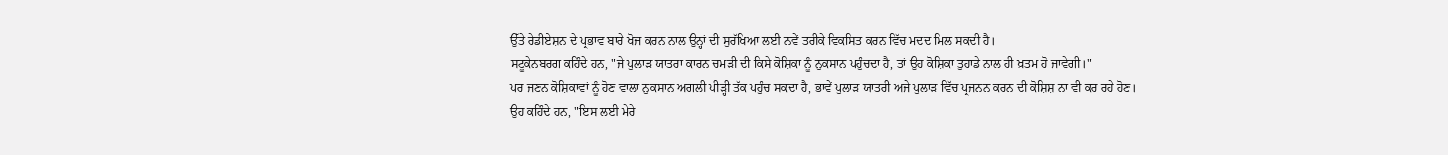ਉੱਤੇ ਰੇਡੀਏਸ਼ਨ ਦੇ ਪ੍ਰਭਾਵ ਬਾਰੇ ਖੋਜ ਕਰਨ ਨਾਲ ਉਨ੍ਹਾਂ ਦੀ ਸੁਰੱਖਿਆ ਲਈ ਨਵੇਂ ਤਰੀਕੇ ਵਿਕਸਿਤ ਕਰਨ ਵਿੱਚ ਮਦਦ ਮਿਲ ਸਕਦੀ ਹੈ।
ਸਟੂਕੇਨਬਰਗ ਕਹਿੰਦੇ ਹਨ, "ਜੇ ਪੁਲਾੜ ਯਾਤਰਾ ਕਾਰਨ ਚਮੜੀ ਦੀ ਕਿਸੇ ਕੋਸ਼ਿਕਾ ਨੂੰ ਨੁਕਸਾਨ ਪਹੁੰਚਦਾ ਹੈ, ਤਾਂ ਉਹ ਕੋਸ਼ਿਕਾ ਤੁਹਾਡੇ ਨਾਲ ਹੀ ਖ਼ਤਮ ਹੋ ਜਾਵੇਗੀ।"
ਪਰ ਜਣਨ ਕੋਸ਼ਿਕਾਵਾਂ ਨੂੰ ਹੋਣ ਵਾਲਾ ਨੁਕਸਾਨ ਅਗਲੀ ਪੀੜ੍ਹੀ ਤੱਕ ਪਹੁੰਚ ਸਕਦਾ ਹੈ, ਭਾਵੇਂ ਪੁਲਾੜ ਯਾਤਰੀ ਅਜੇ ਪੁਲਾੜ ਵਿੱਚ ਪ੍ਰਜਨਨ ਕਰਨ ਦੀ ਕੋਸ਼ਿਸ਼ ਨਾ ਵੀ ਕਰ ਰਹੇ ਹੋਣ।
ਉਹ ਕਹਿੰਦੇ ਹਨ, "ਇਸ ਲਈ ਮੇਰੇ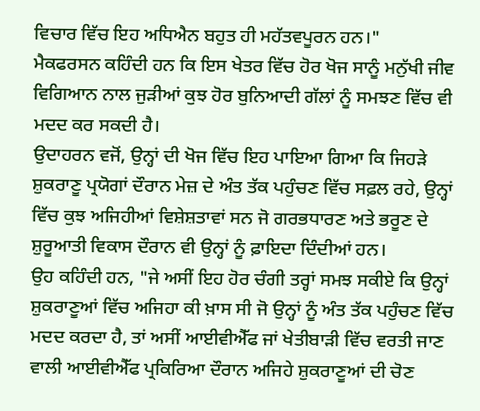ਵਿਚਾਰ ਵਿੱਚ ਇਹ ਅਧਿਐਨ ਬਹੁਤ ਹੀ ਮਹੱਤਵਪੂਰਨ ਹਨ।"
ਮੈਕਫਰਸਨ ਕਹਿੰਦੀ ਹਨ ਕਿ ਇਸ ਖੇਤਰ ਵਿੱਚ ਹੋਰ ਖੋਜ ਸਾਨੂੰ ਮਨੁੱਖੀ ਜੀਵ ਵਿਗਿਆਨ ਨਾਲ ਜੁੜੀਆਂ ਕੁਝ ਹੋਰ ਬੁਨਿਆਦੀ ਗੱਲਾਂ ਨੂੰ ਸਮਝਣ ਵਿੱਚ ਵੀ ਮਦਦ ਕਰ ਸਕਦੀ ਹੈ।
ਉਦਾਹਰਨ ਵਜੋਂ, ਉਨ੍ਹਾਂ ਦੀ ਖੋਜ ਵਿੱਚ ਇਹ ਪਾਇਆ ਗਿਆ ਕਿ ਜਿਹੜੇ ਸ਼ੁਕਰਾਣੂ ਪ੍ਰਯੋਗਾਂ ਦੌਰਾਨ ਮੇਜ਼ ਦੇ ਅੰਤ ਤੱਕ ਪਹੁੰਚਣ ਵਿੱਚ ਸਫ਼ਲ ਰਹੇ, ਉਨ੍ਹਾਂ ਵਿੱਚ ਕੁਝ ਅਜਿਹੀਆਂ ਵਿਸ਼ੇਸ਼ਤਾਵਾਂ ਸਨ ਜੋ ਗਰਭਧਾਰਣ ਅਤੇ ਭਰੂਣ ਦੇ ਸ਼ੁਰੂਆਤੀ ਵਿਕਾਸ ਦੌਰਾਨ ਵੀ ਉਨ੍ਹਾਂ ਨੂੰ ਫ਼ਾਇਦਾ ਦਿੰਦੀਆਂ ਹਨ।
ਉਹ ਕਹਿੰਦੀ ਹਨ, "ਜੇ ਅਸੀਂ ਇਹ ਹੋਰ ਚੰਗੀ ਤਰ੍ਹਾਂ ਸਮਝ ਸਕੀਏ ਕਿ ਉਨ੍ਹਾਂ ਸ਼ੁਕਰਾਣੂਆਂ ਵਿੱਚ ਅਜਿਹਾ ਕੀ ਖ਼ਾਸ ਸੀ ਜੋ ਉਨ੍ਹਾਂ ਨੂੰ ਅੰਤ ਤੱਕ ਪਹੁੰਚਣ ਵਿੱਚ ਮਦਦ ਕਰਦਾ ਹੈ, ਤਾਂ ਅਸੀਂ ਆਈਵੀਐੱਫ ਜਾਂ ਖੇਤੀਬਾੜੀ ਵਿੱਚ ਵਰਤੀ ਜਾਣ ਵਾਲੀ ਆਈਵੀਐੱਫ ਪ੍ਰਕਿਰਿਆ ਦੌਰਾਨ ਅਜਿਹੇ ਸ਼ੁਕਰਾਣੂਆਂ ਦੀ ਚੋਣ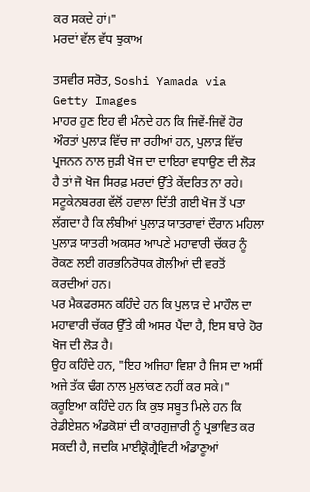ਕਰ ਸਕਦੇ ਹਾਂ।"
ਮਰਦਾਂ ਵੱਲ ਵੱਧ ਝੁਕਾਅ

ਤਸਵੀਰ ਸਰੋਤ, Soshi Yamada via Getty Images
ਮਾਹਰ ਹੁਣ ਇਹ ਵੀ ਮੰਨਦੇ ਹਨ ਕਿ ਜਿਵੇਂ-ਜਿਵੇਂ ਹੋਰ ਔਰਤਾਂ ਪੁਲਾੜ ਵਿੱਚ ਜਾ ਰਹੀਆਂ ਹਨ, ਪੁਲਾੜ ਵਿੱਚ ਪ੍ਰਜਨਨ ਨਾਲ ਜੁੜੀ ਖੋਜ ਦਾ ਦਾਇਰਾ ਵਧਾਉਣ ਦੀ ਲੋੜ ਹੈ ਤਾਂ ਜੋ ਖੋਜ ਸਿਰਫ਼ ਮਰਦਾਂ ਉੱਤੇ ਕੇਂਦਰਿਤ ਨਾ ਰਹੇ।
ਸਟੂਕੇਨਬਰਗ ਵੱਲੋਂ ਹਵਾਲਾ ਦਿੱਤੀ ਗਈ ਖੋਜ ਤੋਂ ਪਤਾ ਲੱਗਦਾ ਹੈ ਕਿ ਲੰਬੀਆਂ ਪੁਲਾੜ ਯਾਤਰਾਵਾਂ ਦੌਰਾਨ ਮਹਿਲਾ ਪੁਲਾੜ ਯਾਤਰੀ ਅਕਸਰ ਆਪਣੇ ਮਹਾਵਾਰੀ ਚੱਕਰ ਨੂੰ ਰੋਕਣ ਲਈ ਗਰਭਨਿਰੋਧਕ ਗੋਲੀਆਂ ਦੀ ਵਰਤੋਂ ਕਰਦੀਆਂ ਹਨ।
ਪਰ ਮੈਕਫਰਸਨ ਕਹਿੰਦੇ ਹਨ ਕਿ ਪੁਲਾੜ ਦੇ ਮਾਹੌਲ ਦਾ ਮਹਾਵਾਰੀ ਚੱਕਰ ਉੱਤੇ ਕੀ ਅਸਰ ਪੈਂਦਾ ਹੈ, ਇਸ ਬਾਰੇ ਹੋਰ ਖੋਜ ਦੀ ਲੋੜ ਹੈ।
ਉਹ ਕਹਿੰਦੇ ਹਨ, "ਇਹ ਅਜਿਹਾ ਵਿਸ਼ਾ ਹੈ ਜਿਸ ਦਾ ਅਸੀਂ ਅਜੇ ਤੱਕ ਢੰਗ ਨਾਲ ਮੁਲਾਂਕਣ ਨਹੀਂ ਕਰ ਸਕੇ।"
ਕਰੂਇਆ ਕਹਿੰਦੇ ਹਨ ਕਿ ਕੁਝ ਸਬੂਤ ਮਿਲੇ ਹਨ ਕਿ ਰੇਡੀਏਸ਼ਨ ਅੰਡਕੋਸ਼ਾਂ ਦੀ ਕਾਰਗੁਜ਼ਾਰੀ ਨੂੰ ਪ੍ਰਭਾਵਿਤ ਕਰ ਸਕਦੀ ਹੈ, ਜਦਕਿ ਮਾਈਕ੍ਰੋਗ੍ਰੈਵਿਟੀ ਅੰਡਾਣੂਆਂ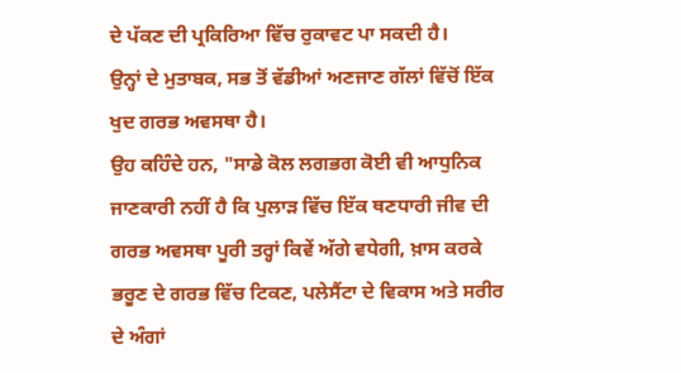ਦੇ ਪੱਕਣ ਦੀ ਪ੍ਰਕਿਰਿਆ ਵਿੱਚ ਰੁਕਾਵਟ ਪਾ ਸਕਦੀ ਹੈ।
ਉਨ੍ਹਾਂ ਦੇ ਮੁਤਾਬਕ, ਸਭ ਤੋਂ ਵੱਡੀਆਂ ਅਣਜਾਣ ਗੱਲਾਂ ਵਿੱਚੋਂ ਇੱਕ ਖੁਦ ਗਰਭ ਅਵਸਥਾ ਹੈ।
ਉਹ ਕਹਿੰਦੇ ਹਨ, "ਸਾਡੇ ਕੋਲ ਲਗਭਗ ਕੋਈ ਵੀ ਆਧੁਨਿਕ ਜਾਣਕਾਰੀ ਨਹੀਂ ਹੈ ਕਿ ਪੁਲਾੜ ਵਿੱਚ ਇੱਕ ਥਣਧਾਰੀ ਜੀਵ ਦੀ ਗਰਭ ਅਵਸਥਾ ਪੂਰੀ ਤਰ੍ਹਾਂ ਕਿਵੇਂ ਅੱਗੇ ਵਧੇਗੀ, ਖ਼ਾਸ ਕਰਕੇ ਭਰੂਣ ਦੇ ਗਰਭ ਵਿੱਚ ਟਿਕਣ, ਪਲੇਸੈਂਟਾ ਦੇ ਵਿਕਾਸ ਅਤੇ ਸਰੀਰ ਦੇ ਅੰਗਾਂ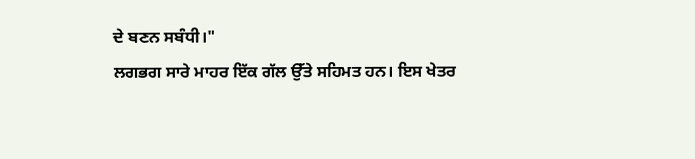ਦੇ ਬਣਨ ਸਬੰਧੀ।"
ਲਗਭਗ ਸਾਰੇ ਮਾਹਰ ਇੱਕ ਗੱਲ ਉੱਤੇ ਸਹਿਮਤ ਹਨ। ਇਸ ਖੇਤਰ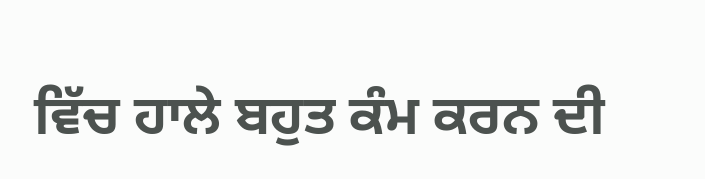ਵਿੱਚ ਹਾਲੇ ਬਹੁਤ ਕੰਮ ਕਰਨ ਦੀ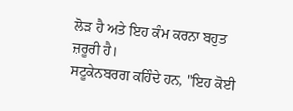ਲੋੜ ਹੈ ਅਤੇ ਇਹ ਕੰਮ ਕਰਨਾ ਬਹੁਤ ਜ਼ਰੂਰੀ ਹੈ।
ਸਟੂਕੇਨਬਰਗ ਕਹਿੰਦੇ ਹਨ, "ਇਹ ਕੋਈ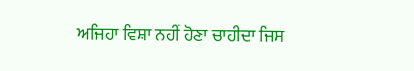ਅਜਿਹਾ ਵਿਸ਼ਾ ਨਹੀਂ ਹੋਣਾ ਚਾਹੀਦਾ ਜਿਸ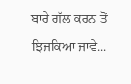ਬਾਰੇ ਗੱਲ ਕਰਨ ਤੋਂ ਝਿਜਕਿਆ ਜਾਵੇ...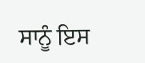ਸਾਨੂੰ ਇਸ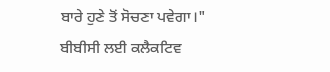ਬਾਰੇ ਹੁਣੇ ਤੋਂ ਸੋਚਣਾ ਪਵੇਗਾ।"
ਬੀਬੀਸੀ ਲਈ ਕਲੈਕਟਿਵ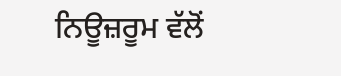ਨਿਊਜ਼ਰੂਮ ਵੱਲੋਂ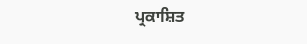ਪ੍ਰਕਾਸ਼ਿਤ